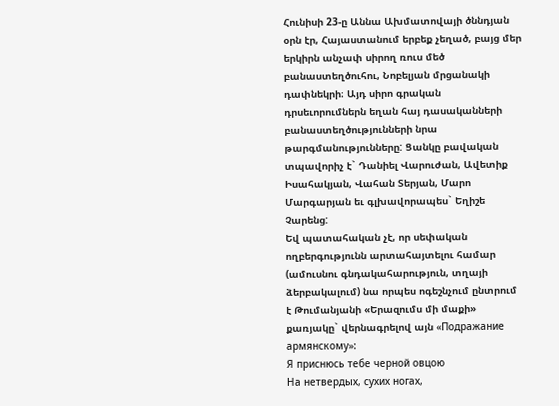Հունիսի 23-ը Աննա Ախմատովայի ծննդյան օրն էր, Հայաստանում երբեք չեղած, բայց մեր երկիրն անչափ սիրող ռուս մեծ բանաստեղծուհու, Նոբելյան մրցանակի դափնեկրի։ Այդ սիրո գրական դրսեւորումներն եղան հայ դասականների բանաստեղծությունների նրա թարգմանությունները: Ցանկը բավական տպավորիչ է` Դանիել Վարուժան, Ավետիք Իսահակյան, Վահան Տերյան, Մարո Մարգարյան եւ գլխավորապես` Եղիշե Չարենց:
Եվ պատահական չէ, որ սեփական ողբերգությունն արտահայտելու համար (ամուսնու գնդակահարություն, տղայի ձերբակալում) նա որպես ոգեշնչում ընտրում է Թումանյանի «Երազումս մի մաքի» քառյակը` վերնագրելով այն «Подражание армянскому»:
Я приснюсь тебе черной овцою
На нетвердых, сухих ногах,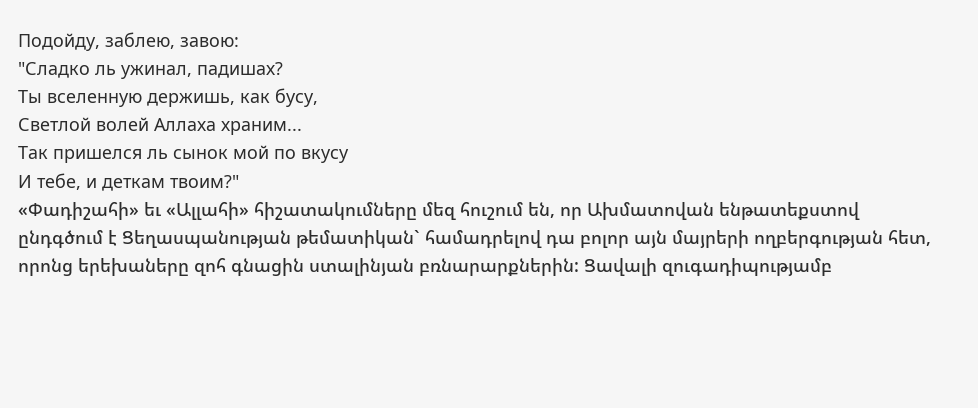Подойду, заблею, завою:
"Сладко ль ужинал, падишах?
Ты вселенную держишь, как бусу,
Светлой волей Аллаха храним...
Так пришелся ль сынок мой по вкусу
И тебе, и деткам твоим?"
«Փադիշահի» եւ «Ալլահի» հիշատակումները մեզ հուշում են, որ Ախմատովան ենթատեքստով ընդգծում է Ցեղասպանության թեմատիկան` համադրելով դա բոլոր այն մայրերի ողբերգության հետ, որոնց երեխաները զոհ գնացին ստալինյան բռնարարքներին: Ցավալի զուգադիպությամբ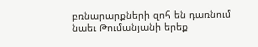բռնարարքների զոհ են դառնում նաեւ Թումանյանի երեք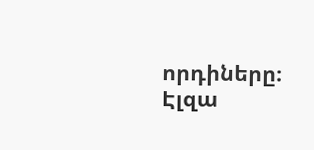որդիները։
Էլզա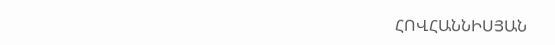ՀՈՎՀԱՆՆԻՍՅԱՆ